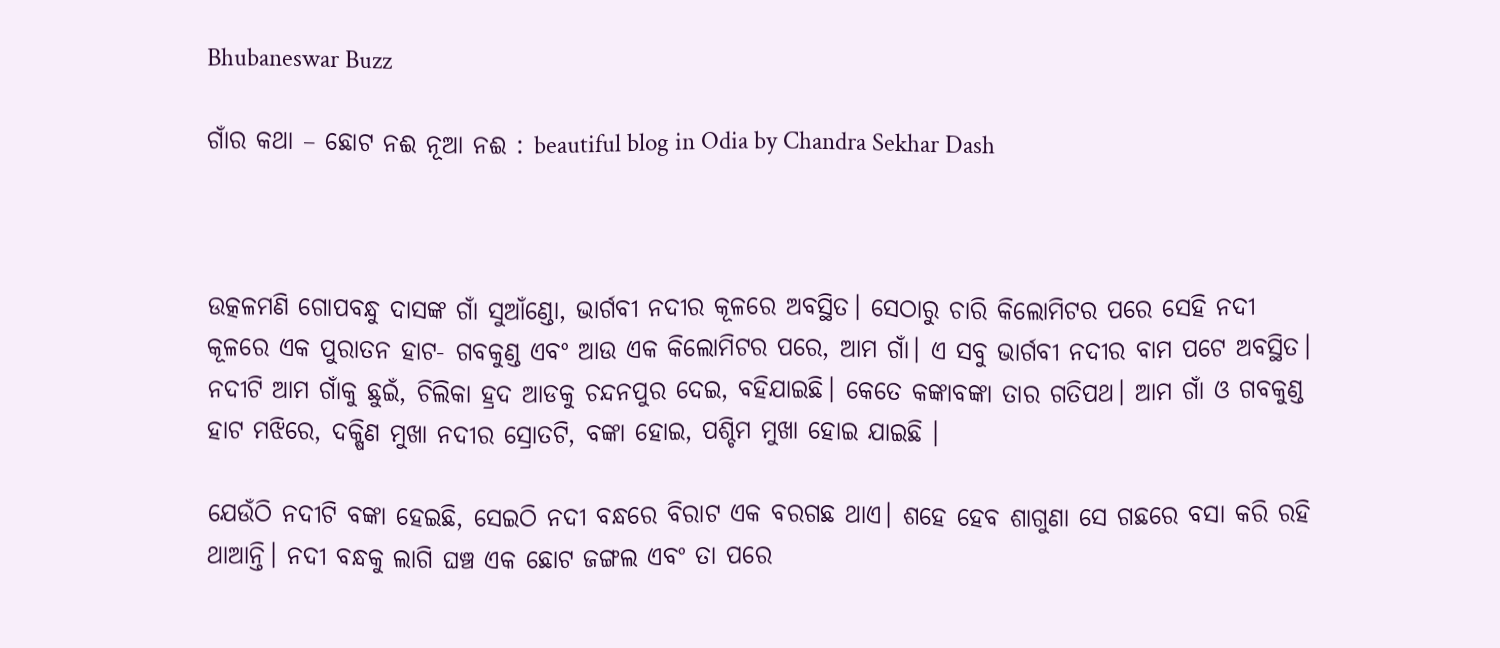Bhubaneswar Buzz

ଗାଁର କଥା – ଛୋଟ ନଈ ନୂଆ ନଈ : beautiful blog in Odia by Chandra Sekhar Dash



ଉତ୍କଳମଣି ଗୋପବନ୍ଧୁ ଦାସଙ୍କ ଗାଁ ସୁଆଁଣ୍ଡୋ, ଭାର୍ଗବୀ ନଦୀର କୂଳରେ ଅବସ୍ଥିତ। ସେଠାରୁ ଚାରି କିଲୋମିଟର ପରେ ସେହି ନଦୀ କୂଳରେ ଏକ ପୁରାତନ ହାଟ- ଗବକୁଣ୍ଡ ଏବଂ ଆଉ ଏକ କିଲୋମିଟର ପରେ, ଆମ ଗାଁ। ଏ ସବୁ ଭାର୍ଗବୀ ନଦୀର ବାମ ପଟେ ଅବସ୍ଥିତ। ନଦୀଟି ଆମ ଗାଁକୁ ଛୁଇଁ, ଚିଲିକା ହ୍ରଦ ଆଡକୁ ଚନ୍ଦନପୁର ଦେଇ, ବହିଯାଇଛି। କେତେ କଙ୍କାବଙ୍କା ତାର ଗତିପଥ। ଆମ ଗାଁ ଓ ଗବକୁଣ୍ଡ ହାଟ ମଝିରେ, ଦକ୍ଷିଣ ମୁଖା ନଦୀର ସ୍ରୋତଟି, ବଙ୍କା ହୋଇ, ପଶ୍ଚିମ ମୁଖା ହୋଇ ଯାଇଛି ।

ଯେଉଁଠି ନଦୀଟି ବଙ୍କା ହେଇଛି, ସେଇଠି ନଦୀ ବନ୍ଧରେ ବିରାଟ ଏକ ବରଗଛ ଥାଏ। ଶହେ ହେବ ଶାଗୁଣା ସେ ଗଛରେ ବସା କରି ରହି ଥାଆନ୍ତି। ନଦୀ ବନ୍ଧକୁ ଲାଗି ଘଞ୍ଚ ଏକ ଛୋଟ ଜଙ୍ଗଲ ଏବଂ ତା ପରେ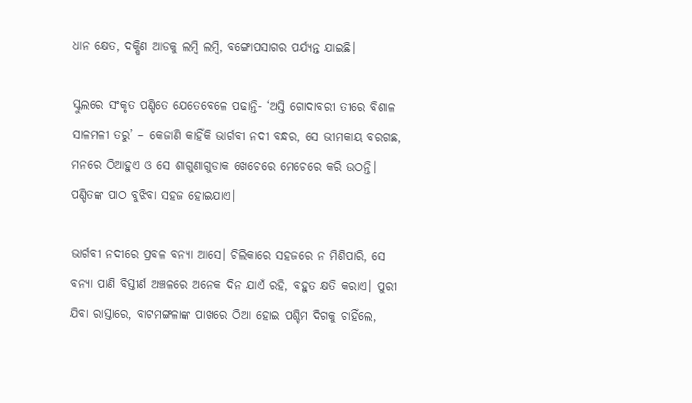ଧାନ କ୍ଷେତ, ଦକ୍ଷିଣ ଆଡକୁ ଲମ୍ବି ଲମ୍ବି, ବଙ୍ଗୋପସାଗର ପର୍ଯ୍ୟନ୍ତ ଯାଇଛି।

ସ୍କୁଲରେ ସଂକୃତ ପଣ୍ଡିତେ ଯେତେବେଳେ ପଢାନ୍ତି- ‘ଅସ୍ତି ଗୋଦାବରୀ ତୀରେ ବିଶାଳ ସାଳମଳୀ ତରୁ’ – କେଜାଣି କାହିଁକି ଭାର୍ଗବୀ ନଦୀ ବନ୍ଧର, ସେ ଭୀମକାୟ ବରଗଛ, ମନରେ ଠିଆହୁଏ ଓ ସେ ଶାଗୁଣାଗୁଡାକ ଖେଚେରେ ମେଚେରେ କରି ଉଠନ୍ତି। ପଣ୍ଡିତଙ୍କ ପାଠ ବୁଝିବା ସହଜ ହୋଇଯାଏ।

ଭାର୍ଗବୀ ନଦୀରେ ପ୍ରବଳ ବନ୍ୟା ଆସେ। ଚିଲିକାରେ ସହଜରେ ନ ମିଶିପାରି, ସେ ବନ୍ୟା ପାଣି ବିସ୍ତୀର୍ଣ ଅଞ୍ଚଳରେ ଅନେକ ଦିନ ଯାଏଁ ରହି, ବହୁତ କ୍ଷତି କରାଏ। ପୁରୀ ଯିବା ରାସ୍ତାରେ, ବାଟମଙ୍ଗଳାଙ୍କ ପାଖରେ ଠିଆ ହୋଇ ପଶ୍ଚିମ ଦିଗକୁ ଚାହିଁଲେ,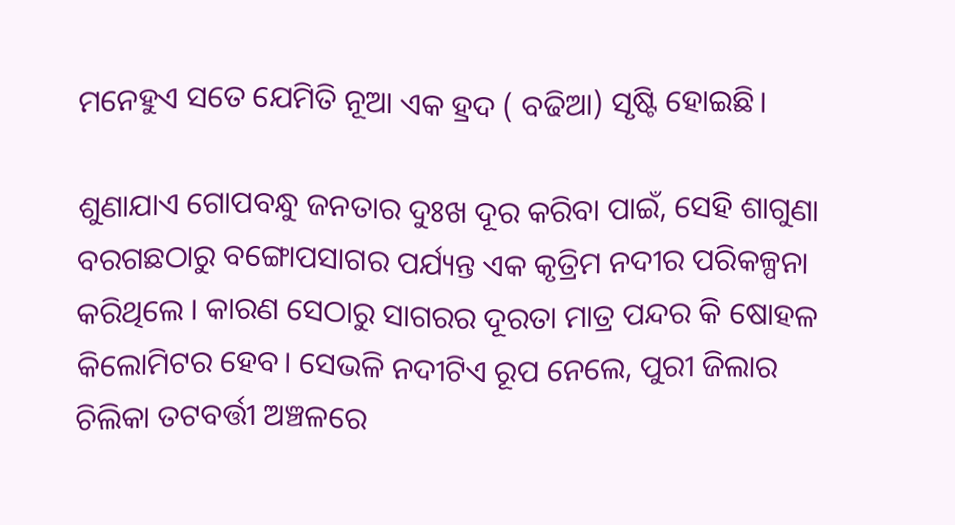ମନେହୁଏ ସତେ ଯେମିତି ନୂଆ ଏକ ହ୍ରଦ ( ବଢିଆ) ସୃଷ୍ଟି ହୋଇଛି।

ଶୁଣାଯାଏ ଗୋପବନ୍ଧୁ ଜନତାର ଦୁଃଖ ଦୂର କରିବା ପାଇଁ, ସେହି ଶାଗୁଣା ବରଗଛଠାରୁ ବଙ୍ଗୋପସାଗର ପର୍ଯ୍ୟନ୍ତ ଏକ କୃତ୍ରିମ ନଦୀର ପରିକଳ୍ପନା କରିଥିଲେ । କାରଣ ସେଠାରୁ ସାଗରର ଦୂରତା ମାତ୍ର ପନ୍ଦର କି ଷୋହଳ କିଲୋମିଟର ହେବ। ସେଭଳି ନଦୀଟିଏ ରୂପ ନେଲେ, ପୁରୀ ଜିଲାର ଚିଲିକା ତଟବର୍ତ୍ତୀ ଅଞ୍ଚଳରେ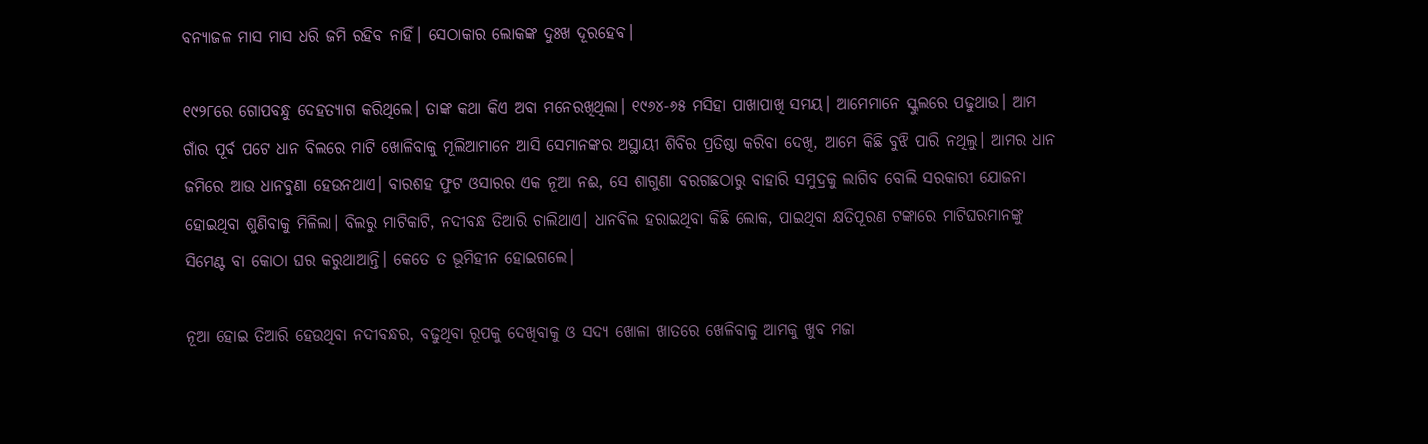ବନ୍ୟାଜଳ ମାସ ମାସ ଧରି ଜମି ରହିବ ନାହିଁ। ସେଠାକାର ଲୋକଙ୍କ ଦୁଃଖ ଦୂରହେବ।

୧୯୨୮ରେ ଗୋପବନ୍ଧୁ ଦେହତ୍ୟାଗ କରିଥିଲେ। ତାଙ୍କ କଥା କିଏ ଅବା ମନେରଖିଥିଲା। ୧୯୬୪-୬୫ ମସିହା ପାଖାପାଖି ସମୟ। ଆମେମାନେ ସ୍କୁଲରେ ପଢୁଥାଉ। ଆମ ଗାଁର ପୂର୍ବ ପଟେ ଧାନ ବିଲରେ ମାଟି ଖୋଳିବାକୁ ମୂଲିଆମାନେ ଆସି ସେମାନଙ୍କର ଅସ୍ଥାୟୀ ଶିବିର ପ୍ରତିଷ୍ଠା କରିବା ଦେଖି, ଆମେ କିଛି ବୁଝି ପାରି ନଥିଲୁ। ଆମର ଧାନ ଜମିରେ ଆଉ ଧାନବୁଣା ହେଉନଥାଏ। ବାରଶହ ଫୁଟ ଓସାରର ଏକ ନୂଆ ନଈ, ସେ ଶାଗୁଣା ବରଗଛଠାରୁ ବାହାରି ସମୁଦ୍ରକୁ ଲାଗିବ ବୋଲି ସରକାରୀ ଯୋଜନା ହୋଇଥିବା ଶୁଣିବାକୁ ମିଳିଲା। ବିଲରୁ ମାଟିକାଟି, ନଦୀବନ୍ଧ ତିଆରି ଚାଲିଥାଏ। ଧାନବିଲ ହରାଇଥିବା କିଛି ଲୋକ, ପାଇଥିବା କ୍ଷତିପୂରଣ ଟଙ୍କାରେ ମାଟିଘରମାନଙ୍କୁ ସିମେଣ୍ଟ ବା କୋଠା ଘର କରୁଥାଆନ୍ତି। କେତେ ତ ଭୂମିହୀନ ହୋଇଗଲେ।

ନୂଆ ହୋଇ ତିଆରି ହେଉଥିବା ନଦୀବନ୍ଧର, ବଢୁଥିବା ରୂପକୁ ଦେଖିବାକୁ ଓ ସଦ୍ୟ ଖୋଳା ଖାତରେ ଖେଳିବାକୁ ଆମକୁ ଖୁବ ମଜା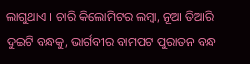ଲାଗୁଥାଏ । ଚାରି କିଲୋମିଟର ଲମ୍ବା, ନୂଆ ତିଆରି ଦୁଇଟି ବନ୍ଧକୁ, ଭାର୍ଗବୀର ବାମପଟ ପୁରାତନ ବନ୍ଧ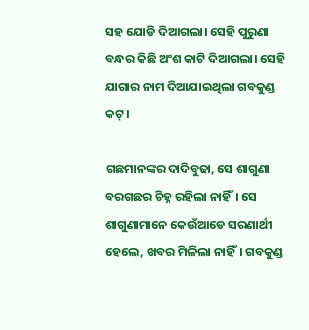ସହ ଯୋଡି ଦିଆଗଲା। ସେହି ପୁରୁଣା ବନ୍ଧର କିଛି ଅଂଶ କାଟି ଦିଆଗଲା। ସେହି ଯାଗାର ନାମ ଦିଆଯାଇଥିଲା ଗବକୁଣ୍ଡ କଟ୍।

ଗଛମାନଙ୍କର ଦାଦିବୁଢା, ସେ ଶାଗୁଣା ବରଗଛର ଚିହ୍ନ ରହିଲା ନାହିଁ। ସେ ଶାଗୁଣାମାନେ କେଉଁଆଡେ ସରଣାର୍ଥୀ ହେଲେ, ଖବର ମିଳିଲା ନାହିଁ। ଗବକୁଣ୍ଡ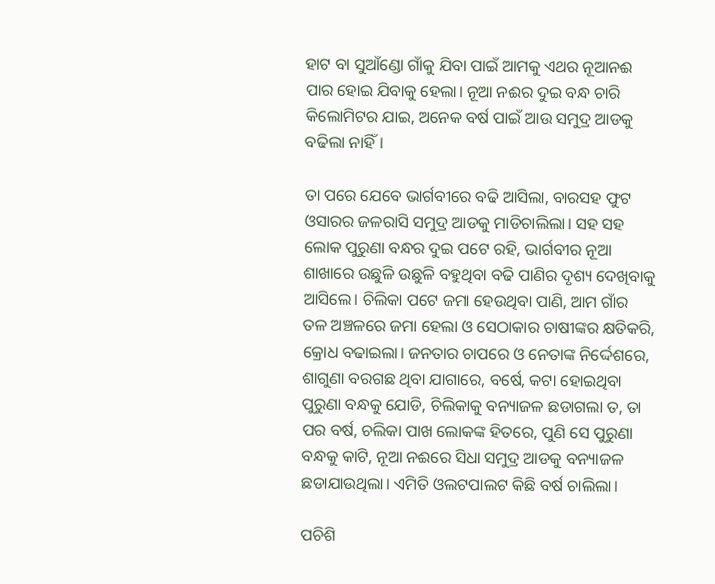ହାଟ ବା ସୁଆଁଣ୍ଡୋ ଗାଁକୁ ଯିବା ପାଇଁ ଆମକୁ ଏଥର ନୂଆନଈ ପାର ହୋଇ ଯିବାକୁ ହେଲା। ନୂଆ ନଈର ଦୁଇ ବନ୍ଧ ଚାରି କିଲୋମିଟର ଯାଇ, ଅନେକ ବର୍ଷ ପାଇଁ ଆଉ ସମୁଦ୍ର ଆଡକୁ ବଢିଲା ନାହିଁ।

ତା ପରେ ଯେବେ ଭାର୍ଗବୀରେ ବଢି ଆସିଲା, ବାରସହ ଫୁଟ ଓସାରର ଜଳରାସି ସମୁଦ୍ର ଆଡକୁ ମାଡିଚାଲିଲା। ସହ ସହ ଲୋକ ପୁରୁଣା ବନ୍ଧର ଦୁଇ ପଟେ ରହି, ଭାର୍ଗବୀର ନୂଆ ଶାଖାରେ ଉଛୁଳି ଉଛୁଳି ବହୁଥିବା ବଢି ପାଣିର ଦୃଶ୍ୟ ଦେଖିବାକୁ ଆସିଲେ। ଚିଲିକା ପଟେ ଜମା ହେଉଥିବା ପାଣି, ଆମ ଗାଁର ତଳ ଅଞ୍ଚଳରେ ଜମା ହେଲା ଓ ସେଠାକାର ଚାଷୀଙ୍କର କ୍ଷତିକରି, କ୍ରୋଧ ବଢାଇଲା। ଜନତାର ଚାପରେ ଓ ନେତାଙ୍କ ନିର୍ଦ୍ଦେଶରେ, ଶାଗୁଣା ବରଗଛ ଥିବା ଯାଗାରେ, ବର୍ଷେ, କଟା ହୋଇଥିବା ପୁରୁଣା ବନ୍ଧକୁ ଯୋଡି, ଚିଲିକାକୁ ବନ୍ୟାଜଳ ଛଡାଗଲା ତ, ତା ପର ବର୍ଷ, ଚଲିକା ପାଖ ଲୋକଙ୍କ ହିତରେ, ପୁଣି ସେ ପୁରୁଣା ବନ୍ଧକୁ କାଟି, ନୂଆ ନଈରେ ସିଧା ସମୁଦ୍ର ଆଡକୁ ବନ୍ୟାଜଳ ଛଡାଯାଉଥିଲା। ଏମିତି ଓଲଟପାଲଟ କିଛି ବର୍ଷ ଚାଲିଲା।

ପଚିଶି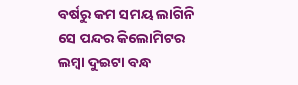ବର୍ଷରୁ କମ ସମୟ ଲାଗିନି ସେ ପନ୍ଦର କିଲୋମିଟର ଲମ୍ବା ଦୁଇଟା ବନ୍ଧ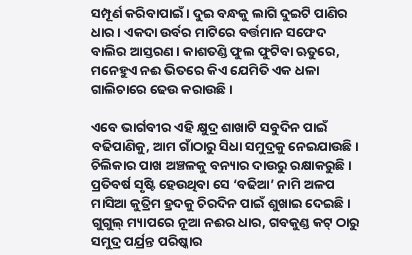ସମ୍ପୂର୍ଣ କରିବାପାଇଁ। ଦୁଇ ବନ୍ଧକୁ ଲାଗି ଦୁଇଟି ପାଣିର ଧାର । ଏକଦା ଉର୍ବର ମାଟିରେ ବର୍ତ୍ତମାନ ସଫେଦ ବାଲିର ଆସ୍ତରଣ। କାଶତଣ୍ଡି ଫୁଲ ଫୁଟିବା ଋତୁରେ, ମନେହୁଏ ନଈ ଭିତରେ କିଏ ଯେମିତି ଏକ ଧଳା ଗାଲିଚାରେ ଢେଉ କରାଉଛି ।

ଏବେ ଭାର୍ଗବୀର ଏହି କ୍ଷୁଦ୍ର ଶାଖାଟି ସବୁଦିନ ପାଇଁ ବଢିପାଣିକୁ, ଆମ ଗାଁଠାରୁ ସିଧା ସମୁଦ୍ରକୁ ନେଇଯାଉଛି। ଚିଲିକାର ପାଖ ଅଞ୍ଚଳକୁ ବନ୍ୟାର ଦାଉରୁ ରକ୍ଷାକରୁଛି । ପ୍ରତିବର୍ଷ ସୃଷ୍ଟି ହେଉଥିବା ସେ ‘ବଢିଆ’ ନାମି ଅଳପ ମାସିଆ କୁତ୍ରିମ ହ୍ରଦକୁ ଚିରଦିନ ପାଇଁ ଶୁଖାଇ ଦେଇଛି। ଗୁଗୁଲ୍ ମ୍ୟାପରେ ନୂଆ ନଈର ଧାର, ଗବକୁଣ୍ଡ କଟ୍ ଠାରୁ ସମୁଦ୍ର ପର୍ଯ୍ରନ୍ତ ପରିଷ୍କାର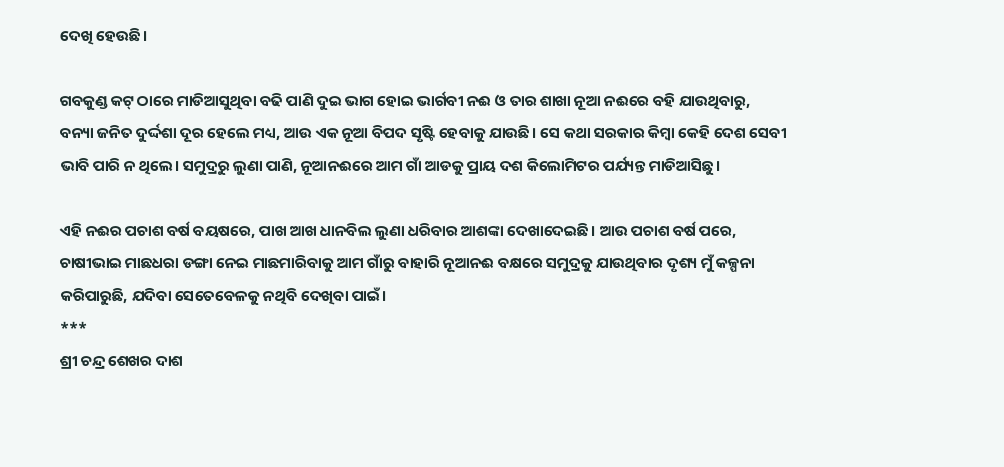ଦେଖି ହେଉଛି।

ଗବକୁଣ୍ଡ କଟ୍ ଠାରେ ମାଡିଆସୁଥିବା ବଢି ପାଣି ଦୁଇ ଭାଗ ହୋଇ ଭାର୍ଗବୀ ନଈ ଓ ତାର ଶାଖା ନୂଆ ନଈରେ ବହି ଯାଉଥିବାରୁ, ବନ୍ୟା ଜନିତ ଦୁର୍ଦ୍ଦଶା ଦୂର ହେଲେ ମଧ୍ୟ, ଆଉ ଏକ ନୂଆ ବିପଦ ସୃଷ୍ଟି ହେବାକୁ ଯାଉଛି। ସେ କଥା ସରକାର କିମ୍ବା କେହି ଦେଶ ସେବୀ ଭାବି ପାରି ନ ଥିଲେ। ସମୁଦ୍ରରୁ ଲୁଣା ପାଣି, ନୂଆନଈରେ ଆମ ଗାଁ ଆଡକୁ ପ୍ରାୟ ଦଶ କିଲୋମିଟର ପର୍ଯ୍ୟନ୍ତ ମାଡିଆସିଛୁ।

ଏହି ନଈର ପଚାଶ ବର୍ଷ ବୟଷରେ, ପାଖ ଆଖ ଧାନବିଲ ଲୁଣା ଧରିବାର ଆଶଙ୍କା ଦେଖାଦେଇଛି। ଆଉ ପଚାଶ ବର୍ଷ ପରେ, ଚାଷୀଭାଇ ମାଛଧରା ଡଙ୍ଗା ନେଇ ମାଛମାରିବାକୁ ଆମ ଗାଁରୁ ବାହାରି ନୂଆନଈ ବକ୍ଷରେ ସମୁଦ୍ରକୁ ଯାଉଥିବାର ଦୃଶ୍ୟ ମୁଁ କଳ୍ପନା କରିପାରୁଛି, ଯଦିବା ସେତେବେଳକୁ ନଥିବି ଦେଖିବା ପାଇଁ।
***
ଶ୍ରୀ ଚନ୍ଦ୍ର ଶେଖର ଦାଶ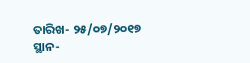ତାରିଖ- ୨୫/୦୭/୨୦୧୭
ସ୍ଥାନ-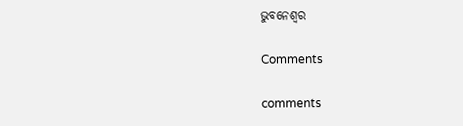ଭୁବନେଶ୍ୱର

Comments

comments